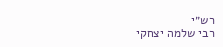רש״י
רבי שלמה יצחקי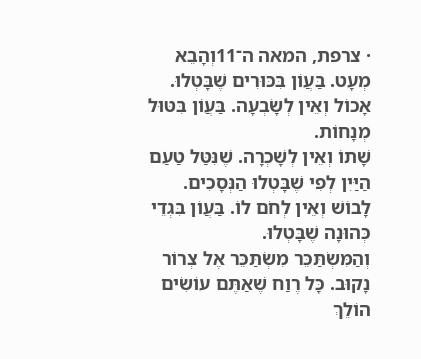· צרפת, המאה ה־11וְהָבֵא מְעָט. בַּעֲוֹן בִּכּוּרִים שֶׁבָּטְלוּ.
אָכוֹל וְאֵין לְשָׂבְעָה. בַּעֲוֹן בִּטּוּל מְנָחוֹת.
שָׁתוֹ וְאֵין לְשָׁכְרָה. שֶׁנִּטַּל טַעַם הַיַּיִן לְפִי שֶׁבָּטְלוּ הַנְּסָכִים.
לָבוֹשׁ וְאֵין לְחֹם לוֹ. בַּעֲוֹן בִּגְדֵי כְּהוּנָה שֶׁבָּטְלוּ.
וְהַמִּשְׂתַּכֵּר מִשְׂתַּכֵּר אֶל צְרוֹר נָקוּב. כָּל רֶוַח שֶׁאַתֶּם עוֹשִׂים הוֹלֵךְ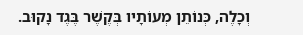וְכָלֶה, כְּנוֹתֵן מְעוֹתָיו בְּקֶשֶׁר בֶּגֶד נָקוּב.